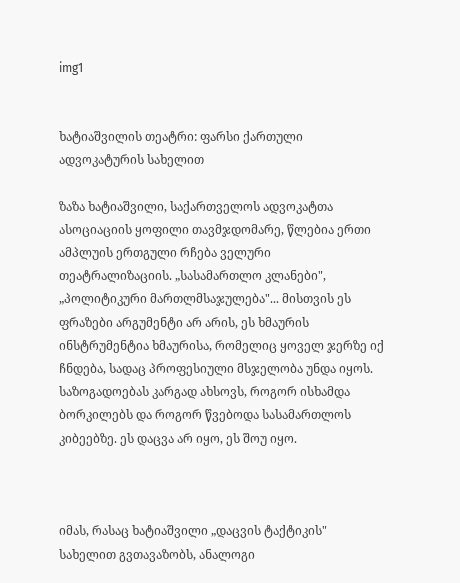img1


ხატიაშვილის თეატრი: ფარსი ქართული ადვოკატურის სახელით

ზაზა ხატიაშვილი, საქართველოს ადვოკატთა ასოციაციის ყოფილი თავმჯდომარე, წლებია ერთი ამპლუის ერთგული რჩება ველური თეატრალიზაციის. „სასამართლო კლანები", „პოლიტიკური მართლმსაჯულება"... მისთვის ეს ფრაზები არგუმენტი არ არის, ეს ხმაურის ინსტრუმენტია ხმაურისა, რომელიც ყოველ ჯერზე იქ ჩნდება, სადაც პროფესიული მსჯელობა უნდა იყოს. საზოგადოებას კარგად ახსოვს, როგორ ისხამდა ბორკილებს და როგორ წვებოდა სასამართლოს კიბეებზე. ეს დაცვა არ იყო, ეს შოუ იყო.



იმას, რასაც ხატიაშვილი „დაცვის ტაქტიკის" სახელით გვთავაზობს, ანალოგი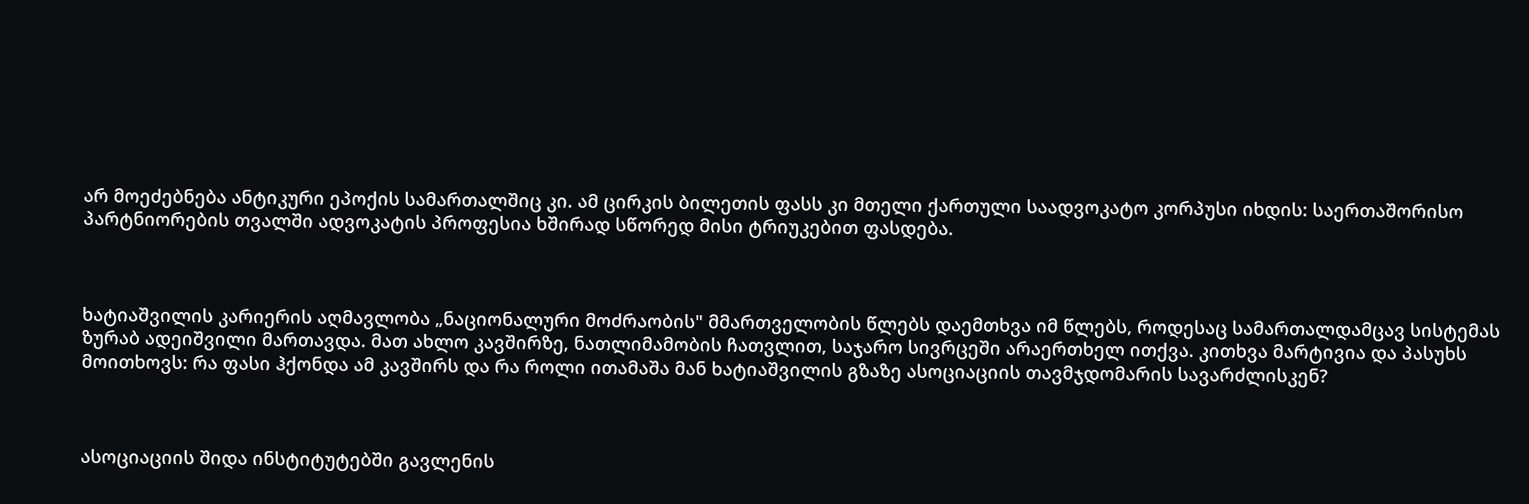არ მოეძებნება ანტიკური ეპოქის სამართალშიც კი. ამ ცირკის ბილეთის ფასს კი მთელი ქართული საადვოკატო კორპუსი იხდის: საერთაშორისო პარტნიორების თვალში ადვოკატის პროფესია ხშირად სწორედ მისი ტრიუკებით ფასდება.



ხატიაშვილის კარიერის აღმავლობა „ნაციონალური მოძრაობის" მმართველობის წლებს დაემთხვა იმ წლებს, როდესაც სამართალდამცავ სისტემას ზურაბ ადეიშვილი მართავდა. მათ ახლო კავშირზე, ნათლიმამობის ჩათვლით, საჯარო სივრცეში არაერთხელ ითქვა. კითხვა მარტივია და პასუხს მოითხოვს: რა ფასი ჰქონდა ამ კავშირს და რა როლი ითამაშა მან ხატიაშვილის გზაზე ასოციაციის თავმჯდომარის სავარძლისკენ?



ასოციაციის შიდა ინსტიტუტებში გავლენის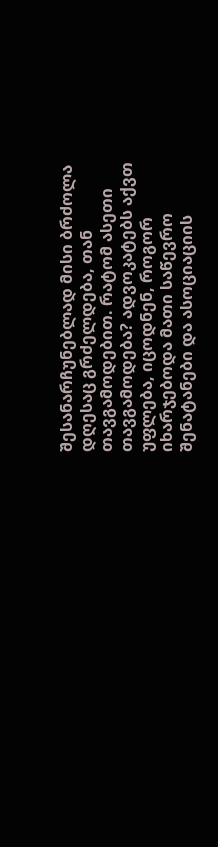შესანარჩუნებლად მისი ბრძოლა დღესაც გრძელდება, თან თავგამოდებით. რატომ ასეთი თავგამოდება? ადვოკატებს აქვთ უფლება, იცოდნენ, როგორ იხარჯებოდა მათი საწევრო შენატანები და ასოციაციის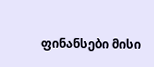ფინანსები მისი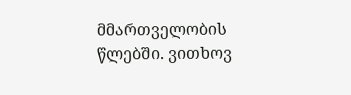მმართველობის წლებში. ვითხოვ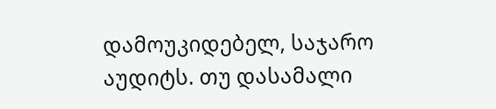დამოუკიდებელ, საჯარო აუდიტს. თუ დასამალი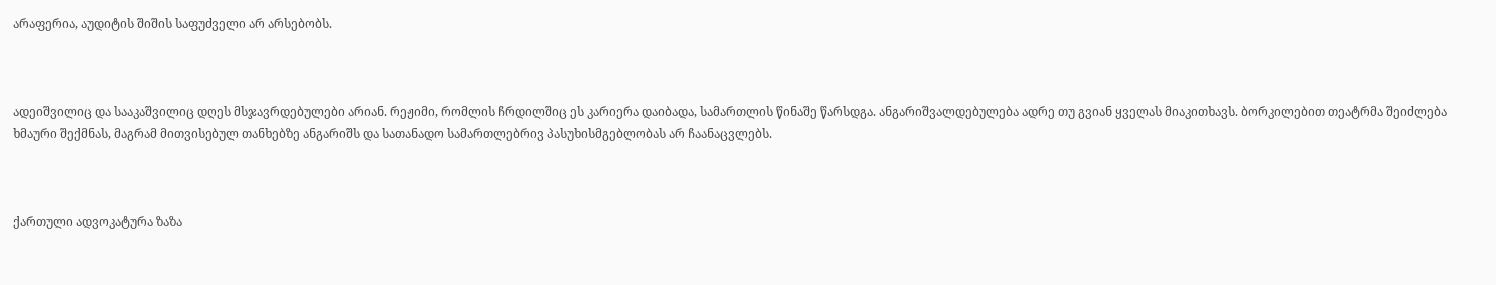არაფერია, აუდიტის შიშის საფუძველი არ არსებობს.



ადეიშვილიც და სააკაშვილიც დღეს მსჯავრდებულები არიან. რეჟიმი, რომლის ჩრდილშიც ეს კარიერა დაიბადა, სამართლის წინაშე წარსდგა. ანგარიშვალდებულება ადრე თუ გვიან ყველას მიაკითხავს. ბორკილებით თეატრმა შეიძლება ხმაური შექმნას, მაგრამ მითვისებულ თანხებზე ანგარიშს და სათანადო სამართლებრივ პასუხისმგებლობას არ ჩაანაცვლებს.



ქართული ადვოკატურა ზაზა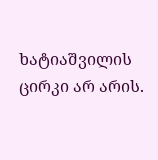ხატიაშვილის ცირკი არ არის.